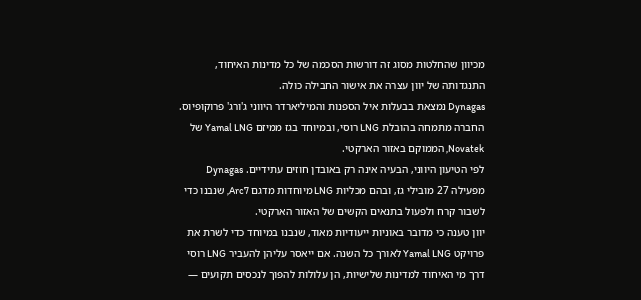מכיוון שהחלטות מסוג זה דורשות הסכמה של כל מדינות האיחוד, התנגדותה של יוון עצרה את אישור החבילה כולה.
Dynagas נמצאת בבעלות איל הספנות והמיליארדר היווני ג'ורג' פרוקופיוס. החברה מתמחה בהובלת LNG רוסי, ובמיוחד בגז ממיזם Yamal LNG של Novatek, הממוקם באזור הארקטי.
לפי הטיעון היווני, הבעיה אינה רק באובדן חוזים עתידיים. Dynagas מפעילה 27 מובילי גז, ובהם מכליות LNG מיוחדות מדגם Arc7, שנבנו כדי לשבור קרח ולפעול בתנאים הקשים של האזור הארקטי.
יוון טענה כי מדובר באוניות ייעודיות מאוד, שנבנו במיוחד כדי לשרת את פרויקט Yamal LNG לאורך כל השנה. אם ייאסר עליהן להעביר LNG רוסי דרך מי האיחוד למדינות שלישיות, הן עלולות להפוך לנכסים תקועים —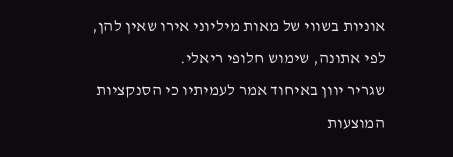אוניות בשווי של מאות מיליוני אירו שאין להן, לפי אתונה, שימוש חלופי ריאלי.
שגריר יוון באיחוד אמר לעמיתיו כי הסנקציות המוצעות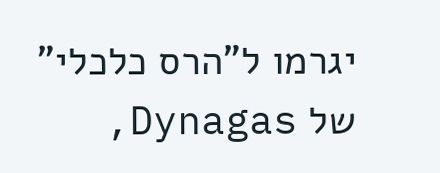יגרמו ל"הרס כלכלי" של Dynagas,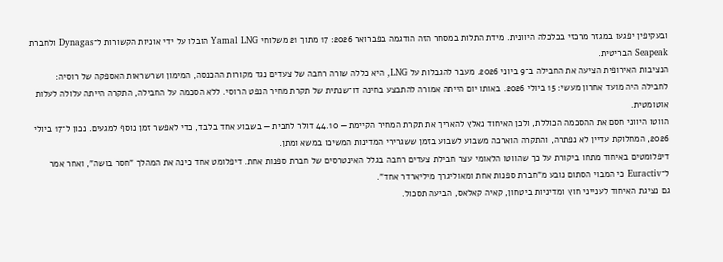ובעקיפין יפגעו במגזר מרכזי בכלכלה היוונית. מידת התלות במסחר הזה הודגמה בפברואר 2026: 17 מתוך 21 משלוחי Yamal LNG הובלו על ידי אוניות הקשורות ל־Dynagas ולחברת Seapeak הבריטית.
הנציבות האירופית הציעה את החבילה ב־9 ביוני 2026. מעבר להגבלות על LNG, היא כללה שורה רחבה של צעדים נגד מקורות ההכנסה, המימון ושרשראות האספקה של רוסיה:
לחבילה היה מועד אחרון מעשי: 15 ביולי 2026. באותו יום הייתה אמורה להתבצע בחינה דו־שנתית של תקרת מחיר הנפט הרוסי. ללא הסכמה על החבילה, התקרה הייתה עלולה לעלות אוטומטית.
הווטו היווני חסם את ההסכמה הכוללת, ולכן האיחוד נאלץ להאריך את תקרת המחיר הקיימת — 44.10 דולר לחבית — בשבוע אחד בלבד, כדי לאפשר זמן נוסף למגעים. נכון ל־17 ביולי 2026, המחלוקת עדיין לא נפתרה, והתקרה הוארכה משבוע לשבוע בזמן ששגרירי המדינות המשיכו במשא ומתן.
דיפלומטים באיחוד מתחו ביקורת על כך שהווטו הלאומי עצר חבילת צעדים רחבה בגלל האינטרסים של חברת ספנות אחת. דיפלומט אחד כינה את המהלך "חסר בושה", ואחר אמר ל־Euractiv כי המבוי הסתום נובע מ"חברת ספנות אחת ומאוליגרך מיליארדר אחד".
גם נציגת האיחוד לענייני חוץ ומדיניות ביטחון, קאיה קאלאס, הביעה תסכול.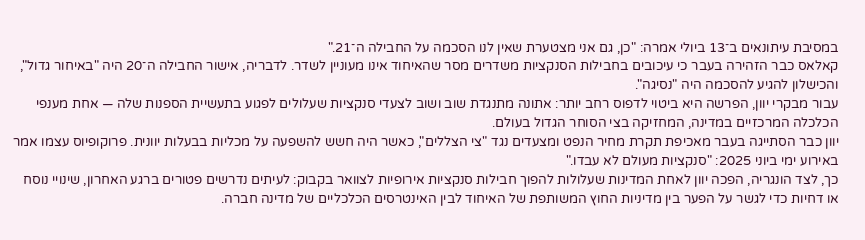במסיבת עיתונאים ב־13 ביולי אמרה: "כן, גם אני מצטערת שאין לנו הסכמה על החבילה ה־21."
קאלאס כבר הזהירה בעבר כי עיכובים בחבילות הסנקציות משדרים מסר שהאיחוד אינו מעוניין לשדר. לדבריה, אישור החבילה ה־20 היה "באיחור גדול", והכישלון להגיע להסכמה היה "נסיגה".
עבור מבקרי יוון, הפרשה היא ביטוי לדפוס רחב יותר: אתונה מתנגדת שוב ושוב לצעדי סנקציות שעלולים לפגוע בתעשיית הספנות שלה — אחת מענפי הכלכלה המרכזיים במדינה, המחזיקה בצי הסוחר הגדול בעולם.
יוון כבר הסתייגה בעבר מאכיפת תקרת מחיר הנפט ומצעדים נגד "צי הצללים", כאשר היה חשש להשפעה על מכליות בבעלות יוונית. פרוקופיוס עצמו אמר באירוע ימי ביוני 2025: "סנקציות מעולם לא עבדו."
כך, לצד הונגריה, הפכה יוון לאחת המדינות שעלולות להפוך חבילות סנקציות אירופיות לצוואר בקבוק: לעיתים נדרשים פטורים ברגע האחרון, שינויי נוסח או דחיות כדי לגשר על הפער בין מדיניות החוץ המשותפת של האיחוד לבין האינטרסים הכלכליים של מדינה חברה.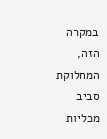במקרה הזה, המחלוקת סביב מכליות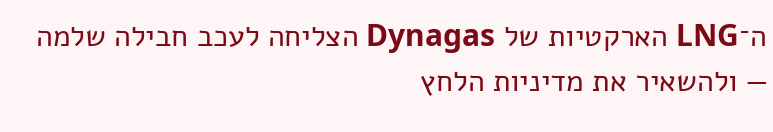ה־LNG הארקטיות של Dynagas הצליחה לעכב חבילה שלמה — ולהשאיר את מדיניות הלחץ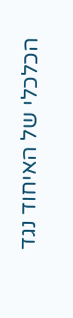הכלכלי של האיחוד נגד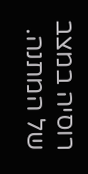רוסיה במצב של המתנה.